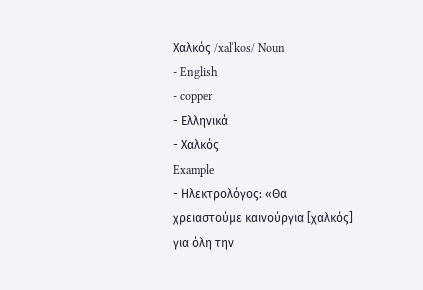Χαλκός /xalˈkos/ Noun
- English
- copper
- Ελληνικά
- Χαλκός
Example
- Ηλεκτρολόγος: «Θα χρειαστούμε καινούργια [χαλκός] για όλη την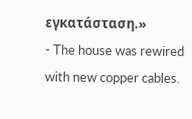εγκατάσταση.»
- The house was rewired with new copper cables.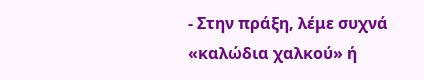- Στην πράξη, λέμε συχνά «καλώδια χαλκού» ή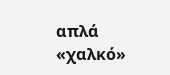απλά «χαλκό»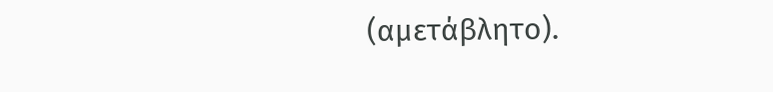(αμετάβλητο).